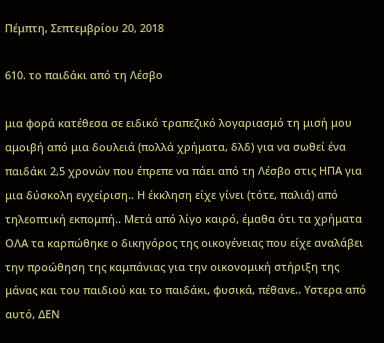Πέμπτη, Σεπτεμβρίου 20, 2018

610. το παιδάκι από τη Λέσβο

μια φορά κατέθεσα σε ειδικό τραπεζικό λογαριασμό τη μισή μου αμοιβή από μια δουλειά (πολλά χρήματα, δλδ) για να σωθεί ένα παιδάκι 2,5 χρονών που έπρεπε να πάει από τη Λέσβο στις ΗΠΑ για μια δύσκολη εγχείριση.. Η έκκληση είχε γίνει (τότε, παλιά) από τηλεοπτική εκπομπή.. Μετά από λίγο καιρό, έμαθα ότι τα χρήματα ΟΛΑ τα καρπώθηκε ο δικηγόρος της οικογένειας που είχε αναλάβει την προώθηση της καμπάνιας για την οικονομική στήριξη της μάνας και του παιδιού και το παιδάκι, φυσικά, πέθανε.. Υστερα από αυτό, ΔΕΝ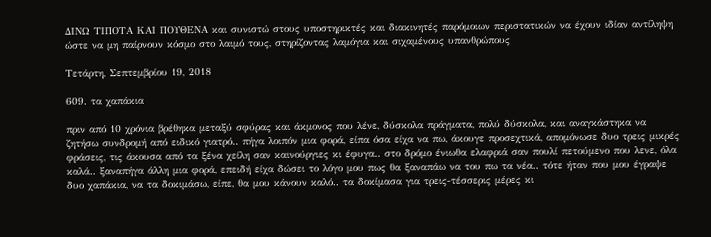ΔΙΝΩ ΤΙΠΟΤΑ ΚΑΙ ΠΟΥΘΕΝΑ και συνιστώ στους υποστηρικτές και διακινητές παρόμοιων περιστατικών να έχουν ιδίαν αντίληψη ώστε να μη παίρνουν κόσμο στο λαιμό τους, στηρίζοντας λαμόγια και σιχαμένους υπανθρώπους

Τετάρτη, Σεπτεμβρίου 19, 2018

609. τα χαπάκια

πριν από 10 χρόνια βρέθηκα μεταξύ σφύρας και άκμονος που λένε, δύσκολα πράγματα, πολύ δύσκολα, και αναγκάστηκα να ζητήσω συνδρομή από ειδικό γιατρό.. πήγα λοιπόν μια φορά, είπα όσα είχα να πω, άκουγε προσεχτικά, απομόνωσε δυο τρεις μικρές φράσεις, τις άκουσα από τα ξένα χείλη σαν καινούργιες κι έφυγα.. στο δρόμο ένιωθα ελαφριά σαν πουλί πετούμενο που λενε, όλα καλά.. ξαναπήγα άλλη μια φορά, επειδή είχα δώσει το λόγο μου πως θα ξαναπάω να του πω τα νέα.. τότε ήταν που μου έγραψε δυο χαπάκια, να τα δοκιμάσω, είπε, θα μου κάνουν καλό.. τα δοκίμασα για τρεις-τέσσερις μέρες κι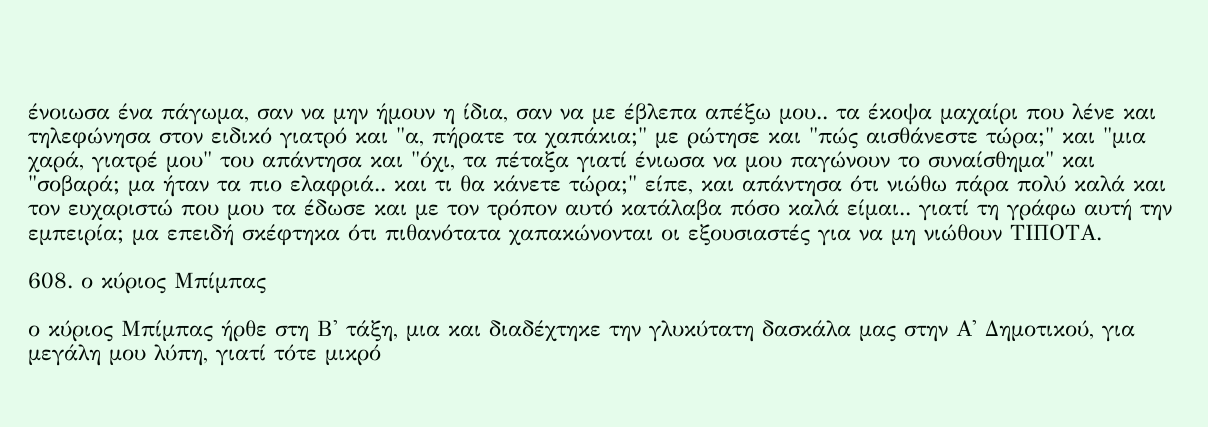ένοιωσα ένα πάγωμα, σαν να μην ήμουν η ίδια, σαν να με έβλεπα απέξω μου.. τα έκοψα μαχαίρι που λένε και τηλεφώνησα στον ειδικό γιατρό και "α, πήρατε τα χαπάκια;" με ρώτησε και "πώς αισθάνεστε τώρα;" και "μια χαρά, γιατρέ μου" του απάντησα και "όχι, τα πέταξα γιατί ένιωσα να μου παγώνουν το συναίσθημα" και "σοβαρά; μα ήταν τα πιο ελαφριά.. και τι θα κάνετε τώρα;" είπε, και απάντησα ότι νιώθω πάρα πολύ καλά και τον ευχαριστώ που μου τα έδωσε και με τον τρόπον αυτό κατάλαβα πόσο καλά είμαι.. γιατί τη γράφω αυτή την εμπειρία; μα επειδή σκέφτηκα ότι πιθανότατα χαπακώνονται οι εξουσιαστές για να μη νιώθουν ΤΙΠΟΤΑ.

608. ο κύριος Μπίμπας

ο κύριος Μπίμπας ήρθε στη Β' τάξη, μια και διαδέχτηκε την γλυκύτατη δασκάλα μας στην Α' Δημοτικού, για μεγάλη μου λύπη, γιατί τότε μικρό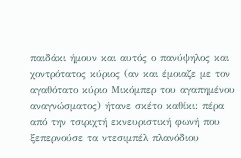παιδάκι ήμουν και αυτός ο πανύψηλος και χοντρότατος κύριος (αν και έμοιαζε με τον αγαθότατο κύριο Μικόμπερ του αγαπημένου αναγνώσματος) ήτανε σκέτο καθίκι: πέρα από την τσιριχτή εκνευριστική φωνή που ξεπερνούσε τα ντεσιμπέλ πλανόδιου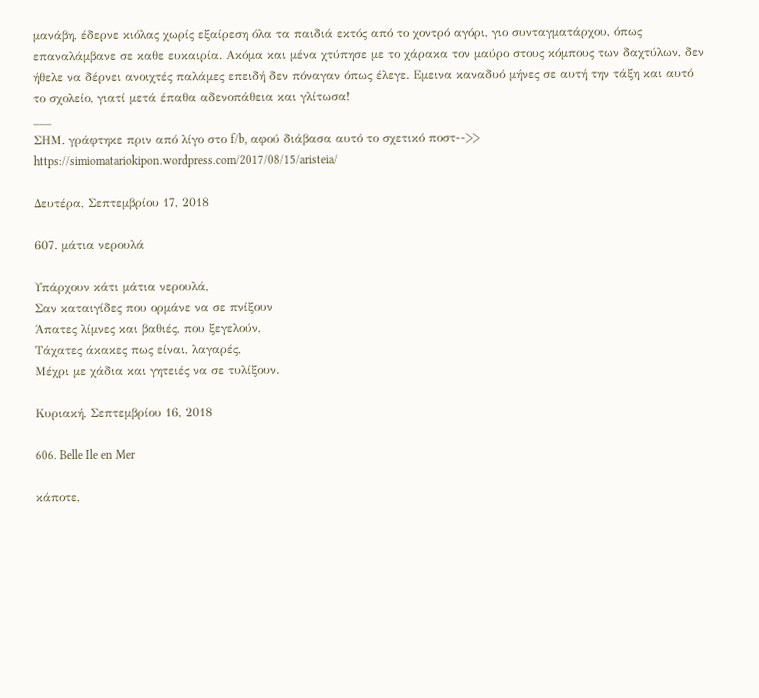μανάβη, έδερνε κιόλας χωρίς εξαίρεση όλα τα παιδιά εκτός από το χοντρό αγόρι, γιο συνταγματάρχου, όπως επαναλάμβανε σε καθε ευκαιρία. Ακόμα και μένα χτύπησε με το χάρακα τον μαύρο στους κόμπους των δαχτύλων, δεν ήθελε να δέρνει ανοιχτές παλάμες επειδή δεν πόναγαν όπως έλεγε. Εμεινα καναδυό μήνες σε αυτή την τάξη και αυτό το σχολείο, γιατί μετά έπαθα αδενοπάθεια και γλίτωσα!
___
ΣΗΜ. γράφτηκε πριν από λίγο στο f/b, αφού διάβασα αυτό το σχετικό ποστ-->> https://simiomatariokipon.wordpress.com/2017/08/15/aristeia/

Δευτέρα, Σεπτεμβρίου 17, 2018

607. μάτια νερουλά

Υπάρχουν κάτι μάτια νερουλά,
Σαν καταιγίδες που ορμάνε να σε πνίξουν
Άπατες λίμνες και βαθιές, που ξεγελούν,
Τάχατες άκακες πως είναι, λαγαρές,
Μέχρι με χάδια και γητειές να σε τυλίξουν.

Κυριακή, Σεπτεμβρίου 16, 2018

606. Belle Ile en Mer

κάποτε,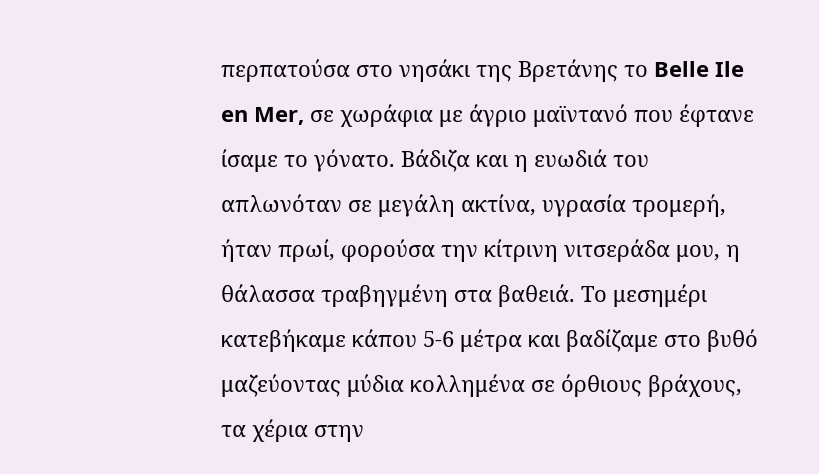περπατούσα στο νησάκι της Βρετάνης το Belle Ile en Mer, σε χωράφια με άγριο μαϊντανό που έφτανε ίσαμε το γόνατο. Βάδιζα και η ευωδιά του απλωνόταν σε μεγάλη ακτίνα, υγρασία τρομερή, ήταν πρωί, φορούσα την κίτρινη νιτσεράδα μου, η θάλασσα τραβηγμένη στα βαθειά. Το μεσημέρι κατεβήκαμε κάπου 5-6 μέτρα και βαδίζαμε στο βυθό μαζεύοντας μύδια κολλημένα σε όρθιους βράχους, τα χέρια στην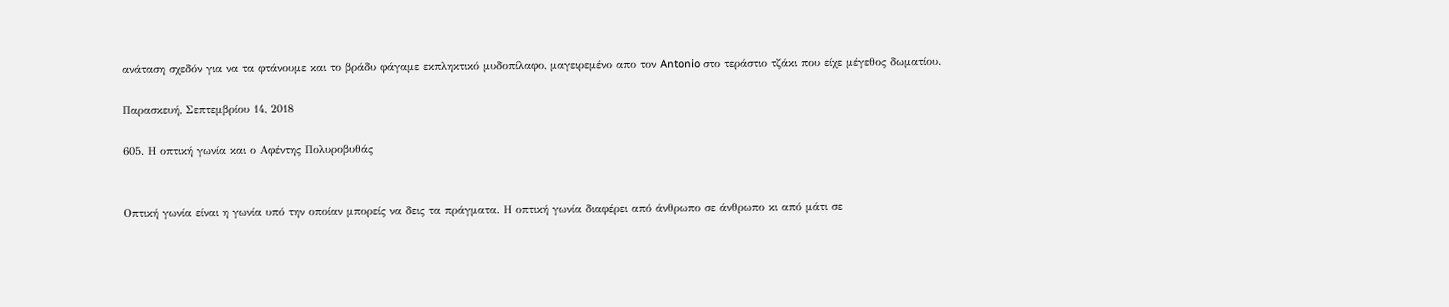ανάταση σχεδόν για να τα φτάνουμε και το βράδυ φάγαμε εκπληκτικό μυδοπίλαφο, μαγειρεμένο απο τον Antonio στο τεράστιο τζάκι που είχε μέγεθος δωματίου.

Παρασκευή, Σεπτεμβρίου 14, 2018

605. Η οπτική γωνία και ο Αφέντης Πολυροβυθάς


Οπτική γωνία είναι η γωνία υπό την οποίαν μπορείς να δεις τα πράγματα. Η οπτική γωνία διαφέρει από άνθρωπο σε άνθρωπο κι από μάτι σε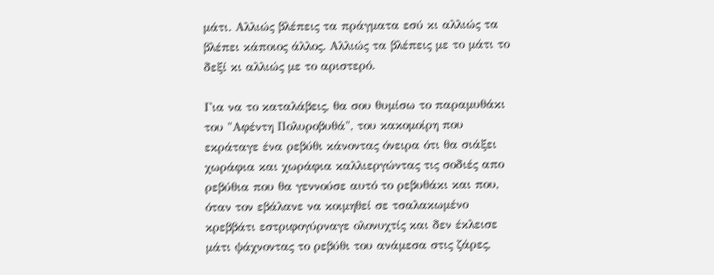μάτι. Αλλιώς βλέπεις τα πράγματα εσύ κι αλλιώς τα βλέπει κάποιος άλλος. Αλλιώς τα βλέπεις με το μάτι το δεξί κι αλλιώς με το αριστερό.

Για να το καταλάβεις, θα σου θυμίσω το παραμυθάκι του "Αφέντη Πολυροβυθά", του κακομοίρη που εκράταγε ένα ρεβύθι κάνοντας όνειρα ότι θα σιάξει χωράφια και χωράφια καλλιεργώντας τις σοδιές απο ρεβύθια που θα γεννούσε αυτό το ρεβυθάκι και που, όταν τον εβάλανε να κοιμηθεί σε τσαλακωμένο κρεββάτι εστριφογύρναγε ολονυχτίς και δεν έκλεισε μάτι ψάχνοντας το ρεβύθι του ανάμεσα στις ζάρες,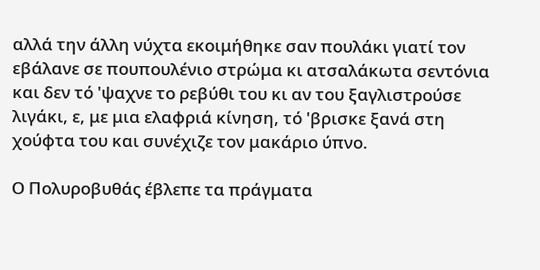αλλά την άλλη νύχτα εκοιμήθηκε σαν πουλάκι γιατί τον εβάλανε σε πουπουλένιο στρώμα κι ατσαλάκωτα σεντόνια και δεν τό 'ψαχνε το ρεβύθι του κι αν του ξαγλιστρούσε λιγάκι, ε, με μια ελαφριά κίνηση, τό 'βρισκε ξανά στη χούφτα του και συνέχιζε τον μακάριο ύπνο.

Ο Πολυροβυθάς έβλεπε τα πράγματα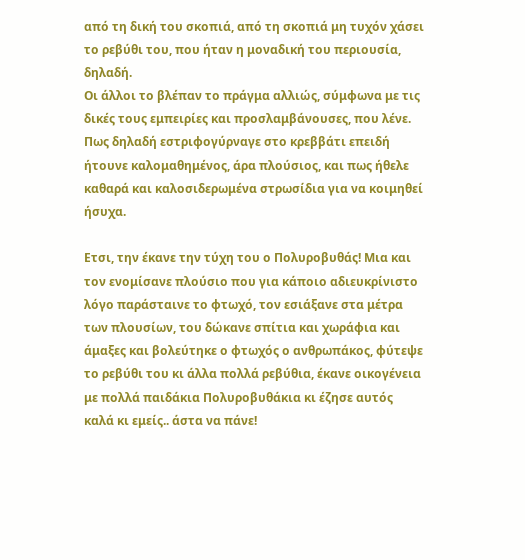από τη δική του σκοπιά, από τη σκοπιά μη τυχόν χάσει το ρεβύθι του, που ήταν η μοναδική του περιουσία, δηλαδή.
Οι άλλοι το βλέπαν το πράγμα αλλιώς, σύμφωνα με τις δικές τους εμπειρίες και προσλαμβάνουσες, που λένε. Πως δηλαδή εστριφογύρναγε στο κρεββάτι επειδή ήτουνε καλομαθημένος, άρα πλούσιος, και πως ήθελε καθαρά και καλοσιδερωμένα στρωσίδια για να κοιμηθεί ήσυχα.

Ετσι, την έκανε την τύχη του ο Πολυροβυθάς! Μια και τον ενομίσανε πλούσιο που για κάποιο αδιευκρίνιστο λόγο παράσταινε το φτωχό, τον εσιάξανε στα μέτρα των πλουσίων, του δώκανε σπίτια και χωράφια και άμαξες και βολεύτηκε ο φτωχός ο ανθρωπάκος, φύτεψε το ρεβύθι του κι άλλα πολλά ρεβύθια, έκανε οικογένεια με πολλά παιδάκια Πολυροβυθάκια κι έζησε αυτός καλά κι εμείς.. άστα να πάνε!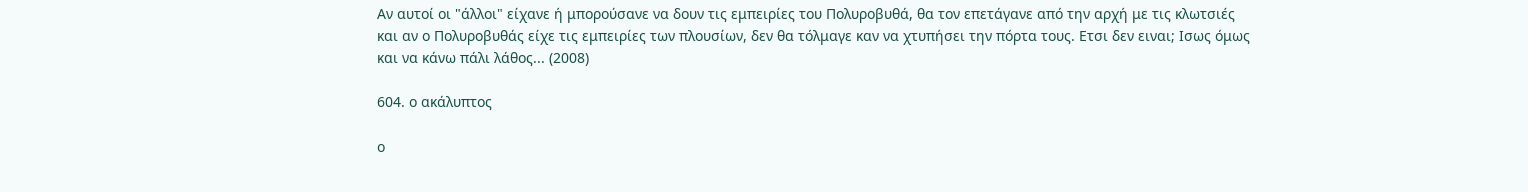Αν αυτοί οι "άλλοι" είχανε ή μπορούσανε να δουν τις εμπειρίες του Πολυροβυθά, θα τον επετάγανε από την αρχή με τις κλωτσιές και αν ο Πολυροβυθάς είχε τις εμπειρίες των πλουσίων, δεν θα τόλμαγε καν να χτυπήσει την πόρτα τους. Ετσι δεν ειναι; Ισως όμως και να κάνω πάλι λάθος... (2008)

604. ο ακάλυπτος

ο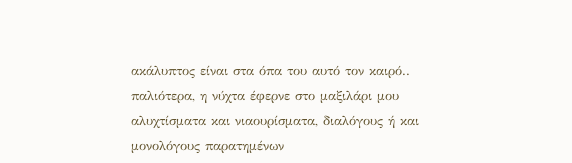ακάλυπτος είναι στα όπα του αυτό τον καιρό.. παλιότερα, η νύχτα έφερνε στο μαξιλάρι μου αλυχτίσματα και νιαουρίσματα, διαλόγους ή και μονολόγους παρατημένων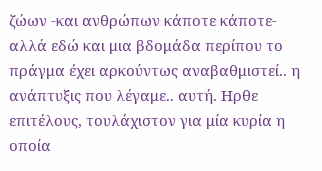ζώων -και ανθρώπων κάποτε κάποτε- αλλά εδώ και μια βδομάδα περίπου το πράγμα έχει αρκούντως αναβαθμιστεί.. η ανάπτυξις που λέγαμε.. αυτή. Ηρθε επιτέλους, τουλάχιστον για μία κυρία η οποία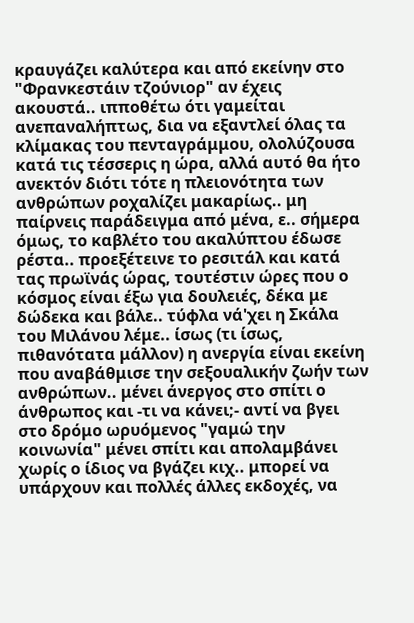κραυγάζει καλύτερα και από εκείνην στο "Φρανκεστάιν τζούνιορ" αν έχεις ακουστά.. ιπποθέτω ότι γαμείται ανεπαναλήπτως, δια να εξαντλεί όλας τα κλίμακας του πενταγράμμου, ολολύζουσα κατά τις τέσσερις η ώρα, αλλά αυτό θα ήτο ανεκτόν διότι τότε η πλειονότητα των ανθρώπων ροχαλίζει μακαρίως.. μη παίρνεις παράδειγμα από μένα, ε.. σήμερα όμως, το καβλέτο του ακαλύπτου έδωσε ρέστα.. προεξέτεινε το ρεσιτάλ και κατά τας πρωϊνάς ώρας, τουτέστιν ώρες που ο κόσμος είναι έξω για δουλειές, δέκα με δώδεκα και βάλε.. τύφλα νά'χει η Σκάλα του Μιλάνου λέμε.. ίσως (τι ίσως, πιθανότατα μάλλον) η ανεργία είναι εκείνη που αναβάθμισε την σεξουαλικήν ζωήν των ανθρώπων.. μένει άνεργος στο σπίτι ο άνθρωπος και -τι να κάνει;- αντί να βγει στο δρόμο ωρυόμενος "γαμώ την κοινωνία" μένει σπίτι και απολαμβάνει χωρίς ο ίδιος να βγάζει κιχ.. μπορεί να υπάρχουν και πολλές άλλες εκδοχές, να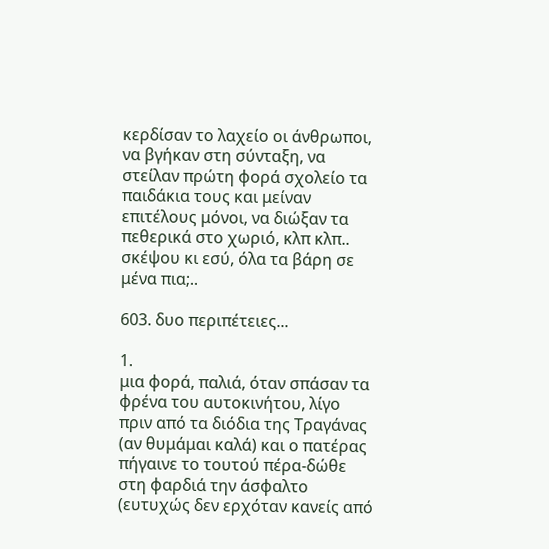κερδίσαν το λαχείο οι άνθρωποι, να βγήκαν στη σύνταξη, να στείλαν πρώτη φορά σχολείο τα παιδάκια τους και μείναν επιτέλους μόνοι, να διώξαν τα πεθερικά στο χωριό, κλπ κλπ.. σκέψου κι εσύ, όλα τα βάρη σε μένα πια;..

603. δυο περιπέτειες...

1.
μια φορά, παλιά, όταν σπάσαν τα φρένα του αυτοκινήτου, λίγο πριν από τα διόδια της Τραγάνας (αν θυμάμαι καλά) και ο πατέρας πήγαινε το τουτού πέρα-δώθε στη φαρδιά την άσφαλτο (ευτυχώς δεν ερχόταν κανείς από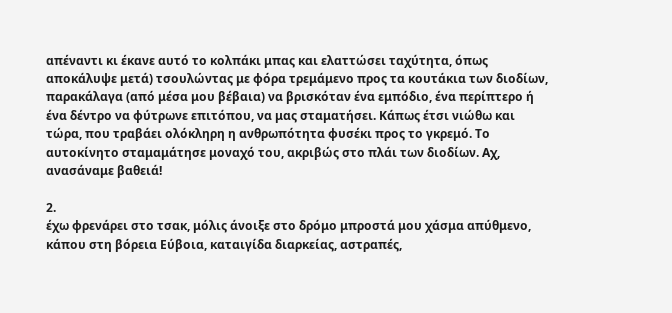απέναντι κι έκανε αυτό το κολπάκι μπας και ελαττώσει ταχύτητα, όπως αποκάλυψε μετά) τσουλώντας με φόρα τρεμάμενο προς τα κουτάκια των διοδίων, παρακάλαγα (από μέσα μου βέβαια) να βρισκόταν ένα εμπόδιο, ένα περίπτερο ή ένα δέντρο να φύτρωνε επιτόπου, να μας σταματήσει. Κάπως έτσι νιώθω και τώρα, που τραβάει ολόκληρη η ανθρωπότητα φυσέκι προς το γκρεμό. Το αυτοκίνητο σταμαμάτησε μοναχό του, ακριβώς στο πλάι των διοδίων. Αχ, ανασάναμε βαθειά!

2.
έχω φρενάρει στο τσακ, μόλις άνοιξε στο δρόμο μπροστά μου χάσμα απύθμενο, κάπου στη βόρεια Εύβοια, καταιγίδα διαρκείας, αστραπές,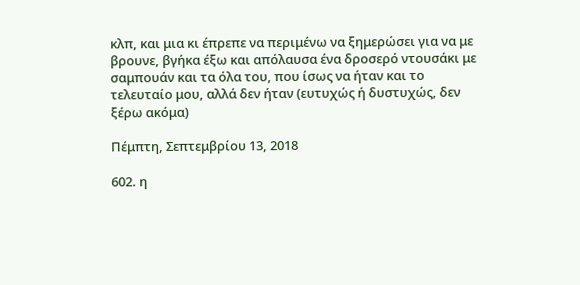κλπ, και μια κι έπρεπε να περιμένω να ξημερώσει για να με βρουνε, βγήκα έξω και απόλαυσα ένα δροσερό ντουσάκι με σαμπουάν και τα όλα του, που ίσως να ήταν και το τελευταίο μου, αλλά δεν ήταν (ευτυχώς ή δυστυχώς, δεν ξέρω ακόμα)

Πέμπτη, Σεπτεμβρίου 13, 2018

602. η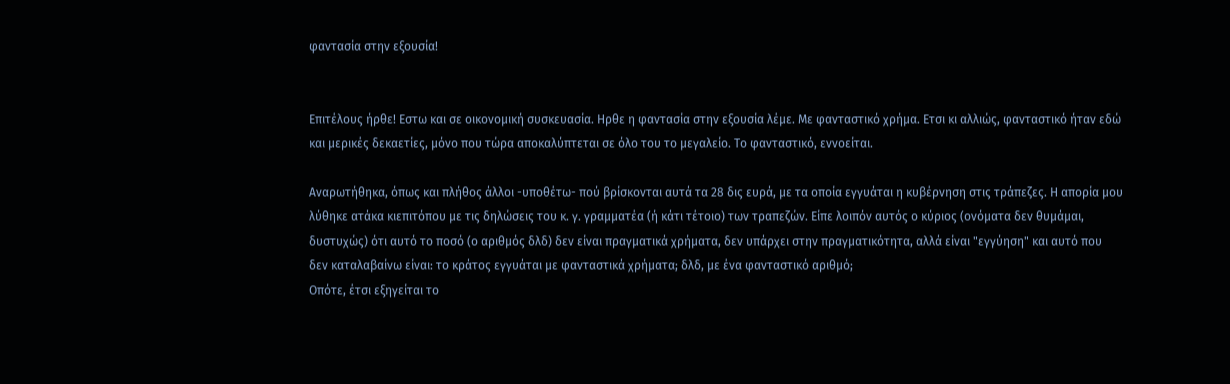φαντασία στην εξουσία!


Επιτέλους ήρθε! Εστω και σε οικονομική συσκευασία. Ηρθε η φαντασία στην εξουσία λέμε. Με φανταστικό χρήμα. Ετσι κι αλλιώς, φανταστικό ήταν εδώ και μερικές δεκαετίες, μόνο που τώρα αποκαλύπτεται σε όλο του το μεγαλείο. Το φανταστικό, εννοείται.

Αναρωτήθηκα, όπως και πλήθος άλλοι -υποθέτω- πού βρίσκονται αυτά τα 28 δις ευρά, με τα οποία εγγυάται η κυβέρνηση στις τράπεζες. Η απορία μου λύθηκε ατάκα κιεπιτόπου με τις δηλώσεις του κ. γ. γραμματέα (ή κάτι τέτοιο) των τραπεζών. Είπε λοιπόν αυτός ο κύριος (ονόματα δεν θυμάμαι, δυστυχώς) ότι αυτό το ποσό (ο αριθμός δλδ) δεν είναι πραγματικά χρήματα, δεν υπάρχει στην πραγματικότητα, αλλά είναι "εγγύηση" και αυτό που δεν καταλαβαίνω είναι: το κράτος εγγυάται με φανταστικά χρήματα; δλδ, με ένα φανταστικό αριθμό;
Οπότε, έτσι εξηγείται το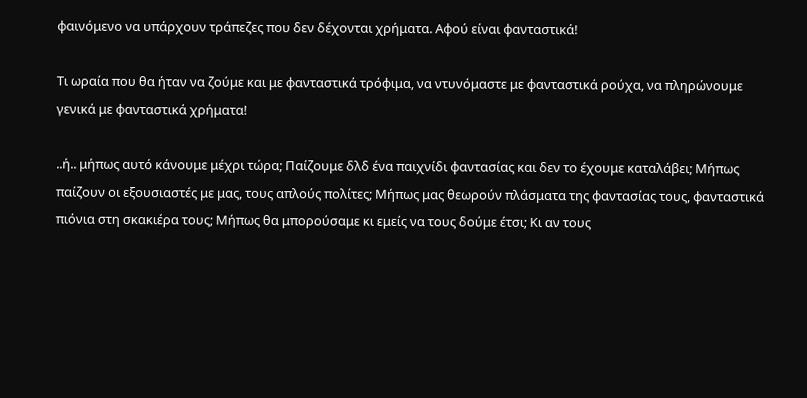φαινόμενο να υπάρχουν τράπεζες που δεν δέχονται χρήματα. Αφού είναι φανταστικά!

Τι ωραία που θα ήταν να ζούμε και με φανταστικά τρόφιμα, να ντυνόμαστε με φανταστικά ρούχα, να πληρώνουμε γενικά με φανταστικά χρήματα!

..ή.. μήπως αυτό κάνουμε μέχρι τώρα; Παίζουμε δλδ ένα παιχνίδι φαντασίας και δεν το έχουμε καταλάβει; Μήπως παίζουν οι εξουσιαστές με μας, τους απλούς πολίτες; Μήπως μας θεωρούν πλάσματα της φαντασίας τους, φανταστικά πιόνια στη σκακιέρα τους; Μήπως θα μπορούσαμε κι εμείς να τους δούμε έτσι; Κι αν τους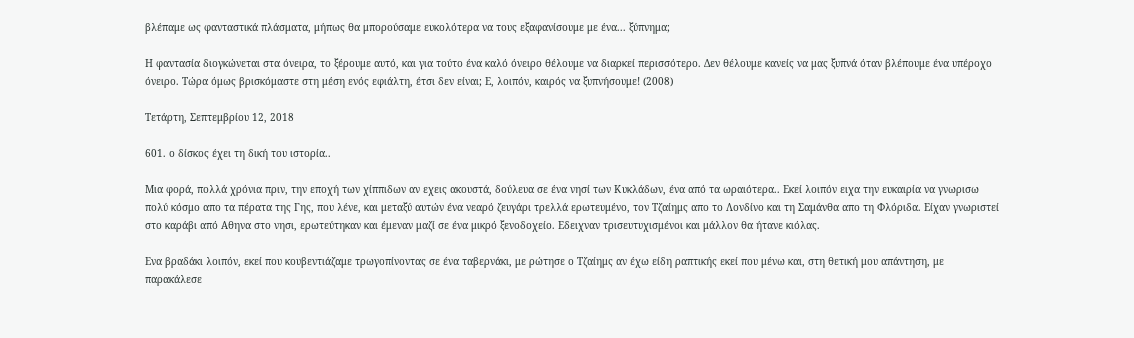βλέπαμε ως φανταστικά πλάσματα, μήπως θα μπορούσαμε ευκολότερα να τους εξαφανίσουμε με ένα... ξύπνημα;

Η φαντασία διογκώνεται στα όνειρα, το ξέρουμε αυτό, και για τούτο ένα καλό όνειρο θέλουμε να διαρκεί περισσότερο. Δεν θέλουμε κανείς να μας ξυπνά όταν βλέπουμε ένα υπέροχο όνειρο. Τώρα όμως βρισκόμαστε στη μέση ενός εφιάλτη, έτσι δεν είναι; Ε, λοιπόν, καιρός να ξυπνήσουμε! (2008)

Τετάρτη, Σεπτεμβρίου 12, 2018

601. ο δίσκος έχει τη δική του ιστορία..

Μια φορά, πολλά χρόνια πριν, την εποχή των χίππιδων αν εχεις ακουστά, δούλευα σε ένα νησί των Κυκλάδων, ένα από τα ωραιότερα.. Εκεί λοιπόν ειχα την ευκαιρία να γνωρισω πολύ κόσμο απο τα πέρατα της Γης, που λένε, και μεταξύ αυτών ένα νεαρό ζευγάρι τρελλά ερωτευμένο, τον Τζαίημς απο το Λονδίνο και τη Σαμάνθα απο τη Φλόριδα. Είχαν γνωριστεί στο καράβι από Αθηνα στο νησι, ερωτεύτηκαν και έμεναν μαζί σε ένα μικρό ξενοδοχείο. Εδειχναν τρισευτυχισμένοι και μάλλον θα ήτανε κιόλας.

Ενα βραδάκι λοιπόν, εκεί που κουβεντιάζαμε τρωγοπίνοντας σε ένα ταβερνάκι, με ρώτησε ο Τζαίημς αν έχω είδη ραπτικής εκεί που μένω και, στη θετική μου απάντηση, με παρακάλεσε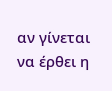αν γίνεται να έρθει η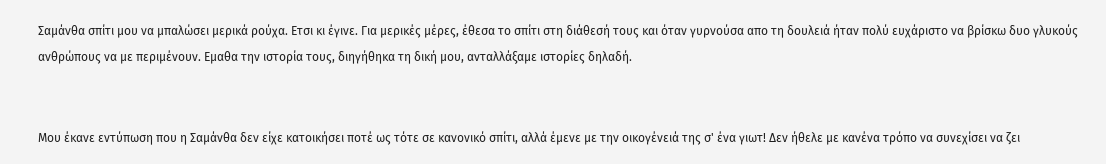Σαμάνθα σπίτι μου να μπαλώσει μερικά ρούχα. Ετσι κι έγινε. Για μερικές μέρες, έθεσα το σπίτι στη διάθεσή τους και όταν γυρνούσα απο τη δουλειά ήταν πολύ ευχάριστο να βρίσκω δυο γλυκούς ανθρώπους να με περιμένουν. Εμαθα την ιστορία τους, διηγήθηκα τη δική μου, ανταλλάξαμε ιστορίες δηλαδή.


Μου έκανε εντύπωση που η Σαμάνθα δεν είχε κατοικήσει ποτέ ως τότε σε κανονικό σπίτι, αλλά έμενε με την οικογένειά της σ' ένα γιωτ! Δεν ήθελε με κανένα τρόπο να συνεχίσει να ζει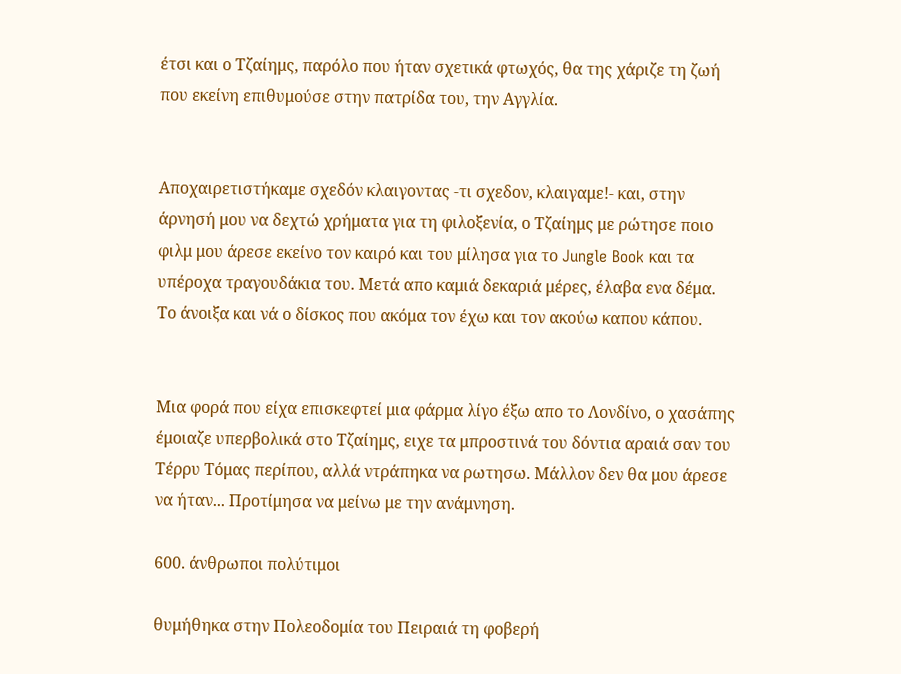έτσι και ο Τζαίημς, παρόλο που ήταν σχετικά φτωχός, θα της χάριζε τη ζωή που εκείνη επιθυμούσε στην πατρίδα του, την Αγγλία.


Αποχαιρετιστήκαμε σχεδόν κλαιγοντας -τι σχεδον, κλαιγαμε!- και, στην άρνησή μου να δεχτώ χρήματα για τη φιλοξενία, ο Τζαίημς με ρώτησε ποιο φιλμ μου άρεσε εκείνο τον καιρό και του μίλησα για το Jungle Book και τα υπέροχα τραγουδάκια του. Μετά απο καμιά δεκαριά μέρες, έλαβα ενα δέμα. Το άνοιξα και νά ο δίσκος που ακόμα τον έχω και τον ακούω καπου κάπου.


Μια φορά που είχα επισκεφτεί μια φάρμα λίγο έξω απο το Λονδίνο, ο χασάπης έμοιαζε υπερβολικά στο Τζαίημς, ειχε τα μπροστινά του δόντια αραιά σαν του Τέρρυ Τόμας περίπου, αλλά ντράπηκα να ρωτησω. Μάλλον δεν θα μου άρεσε να ήταν... Προτίμησα να μείνω με την ανάμνηση.

600. άνθρωποι πολύτιμοι

θυμήθηκα στην Πολεοδομία του Πειραιά τη φοβερή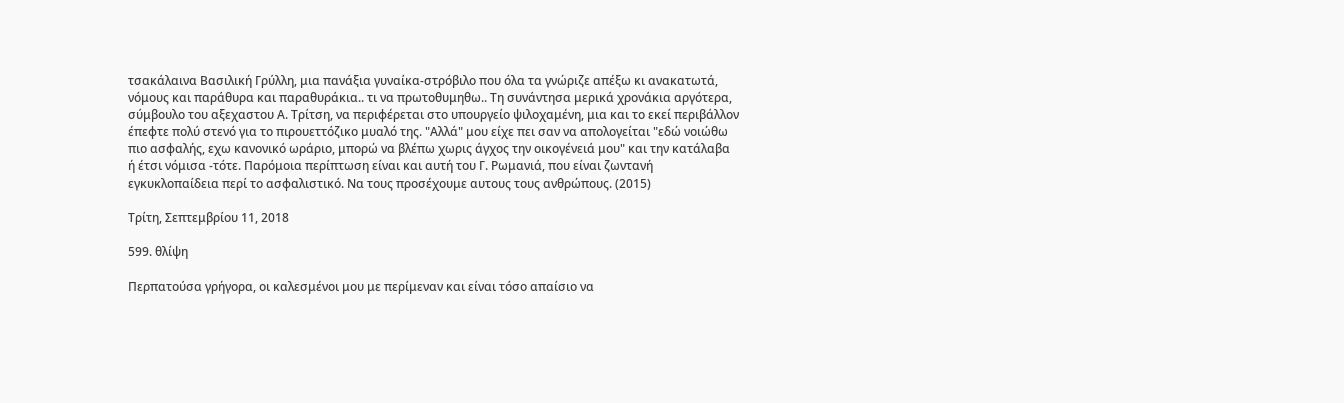τσακάλαινα Βασιλική Γρύλλη, μια πανάξια γυναίκα-στρόβιλο που όλα τα γνώριζε απέξω κι ανακατωτά, νόμους και παράθυρα και παραθυράκια.. τι να πρωτοθυμηθω.. Τη συνάντησα μερικά χρονάκια αργότερα, σύμβουλο του αξεχαστου Α. Τρίτση, να περιφέρεται στο υπουργείο ψιλοχαμένη, μια και το εκεί περιβάλλον έπεφτε πολύ στενό για το πιρουεττόζικο μυαλό της. "Αλλά" μου είχε πει σαν να απολογείται "εδώ νοιώθω πιο ασφαλής, εχω κανονικό ωράριο, μπορώ να βλέπω χωρις άγχος την οικογένειά μου" και την κατάλαβα ή έτσι νόμισα -τότε. Παρόμοια περίπτωση είναι και αυτή του Γ. Ρωμανιά, που είναι ζωντανή εγκυκλοπαίδεια περί το ασφαλιστικό. Να τους προσέχουμε αυτους τους ανθρώπους. (2015)

Τρίτη, Σεπτεμβρίου 11, 2018

599. θλίψη

Περπατούσα γρήγορα, οι καλεσμένοι μου με περίμεναν και είναι τόσο απαίσιο να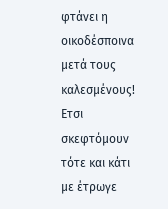φτάνει η οικοδέσποινα μετά τους καλεσμένους! Ετσι σκεφτόμουν τότε και κάτι με έτρωγε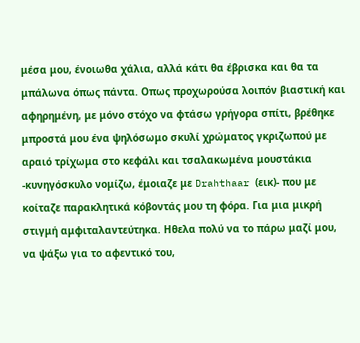μέσα μου, ένοιωθα χάλια, αλλά κάτι θα έβρισκα και θα τα μπάλωνα όπως πάντα. Οπως προχωρούσα λοιπόν βιαστική και αφηρημένη, με μόνο στόχο να φτάσω γρήγορα σπίτι, βρέθηκε μπροστά μου ένα ψηλόσωμο σκυλί χρώματος γκριζωπού με αραιό τρίχωμα στο κεφάλι και τσαλακωμένα μουστάκια -κυνηγόσκυλο νομίζω, έμοιαζε με Drahthaar (εικ)- που με κοίταζε παρακλητικά κόβοντάς μου τη φόρα. Για μια μικρή στιγμή αμφιταλαντεύτηκα. Ηθελα πολύ να το πάρω μαζί μου, να ψάξω για το αφεντικό του,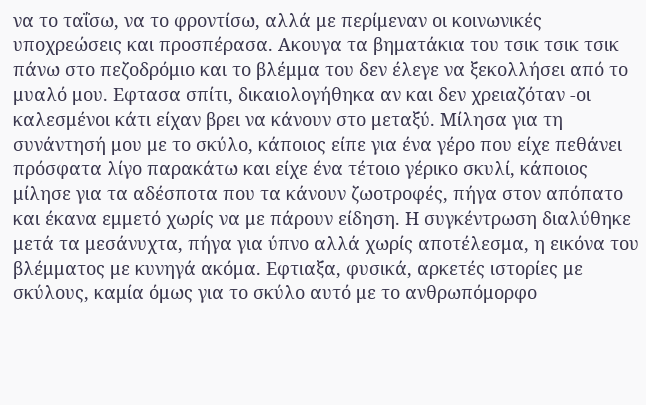να το ταΐσω, να το φροντίσω, αλλά με περίμεναν οι κοινωνικές υποχρεώσεις και προσπέρασα. Ακουγα τα βηματάκια του τσικ τσικ τσικ πάνω στο πεζοδρόμιο και το βλέμμα του δεν έλεγε να ξεκολλήσει από το μυαλό μου. Εφτασα σπίτι, δικαιολογήθηκα αν και δεν χρειαζόταν -οι καλεσμένοι κάτι είχαν βρει να κάνουν στο μεταξύ. Μίλησα για τη συνάντησή μου με το σκύλο, κάποιος είπε για ένα γέρο που είχε πεθάνει πρόσφατα λίγο παρακάτω και είχε ένα τέτοιο γέρικο σκυλί, κάποιος μίλησε για τα αδέσποτα που τα κάνουν ζωοτροφές, πήγα στον απόπατο και έκανα εμμετό χωρίς να με πάρουν είδηση. Η συγκέντρωση διαλύθηκε μετά τα μεσάνυχτα, πήγα για ύπνο αλλά χωρίς αποτέλεσμα, η εικόνα του βλέμματος με κυνηγά ακόμα. Εφτιαξα, φυσικά, αρκετές ιστορίες με σκύλους, καμία όμως για το σκύλο αυτό με το ανθρωπόμορφο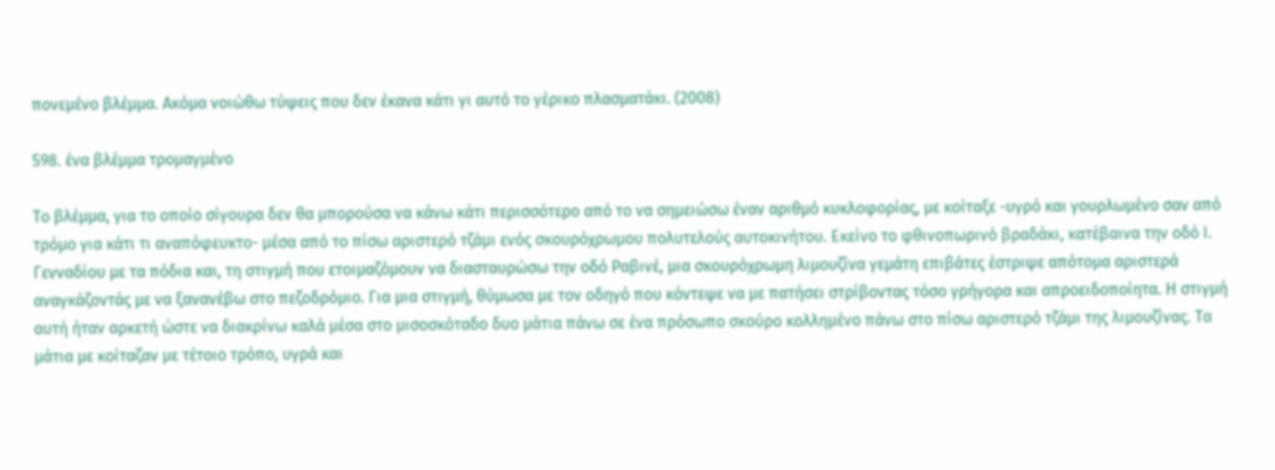πονεμένο βλέμμα. Ακόμα νοιώθω τύψεις που δεν έκανα κάτι γι αυτό το γέρικο πλασματάκι. (2008)

598. ένα βλέμμα τρομαγμένο

Το βλέμμα, για το οποίο σίγουρα δεν θα μπορούσα να κάνω κάτι περισσότερο από το να σημειώσω έναν αριθμό κυκλοφορίας, με κοίταξε -υγρό και γουρλωμένο σαν από τρόμο για κάτι τι αναπόφευκτο- μέσα από το πίσω αριστερό τζάμι ενός σκουρόχρωμου πολυτελούς αυτοκινήτου. Εκείνο το φθινοπωρινό βραδάκι, κατέβαινα την οδό Ι. Γενναδίου με τα πόδια και, τη στιγμή που ετοιμαζόμουν να διασταυρώσω την οδό Ραβινέ, μια σκουρόχρωμη λιμουζίνα γεμάτη επιβάτες έστριψε απότομα αριστερά αναγκάζοντάς με να ξανανέβω στο πεζοδρόμιο. Για μια στιγμή, θύμωσα με τον οδηγό που κόντεψε να με πατήσει στρίβοντας τόσο γρήγορα και απροειδοποίητα. Η στιγμή αυτή ήταν αρκετή ώστε να διακρίνω καλά μέσα στο μισοσκόταδο δυο μάτια πάνω σε ένα πρόσωπο σκούρο κολλημένο πάνω στο πίσω αριστερό τζάμι της λιμουζίνας. Τα μάτια με κοίταζαν με τέτοιο τρόπο, υγρά και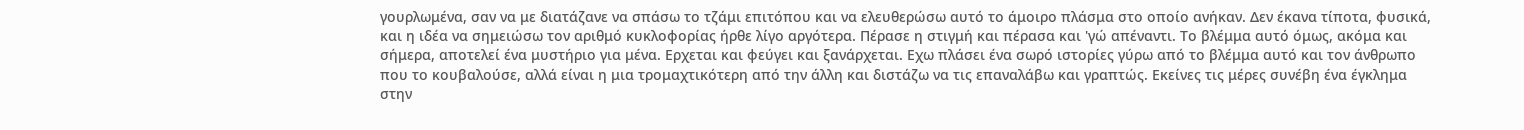γουρλωμένα, σαν να με διατάζανε να σπάσω το τζάμι επιτόπου και να ελευθερώσω αυτό το άμοιρο πλάσμα στο οποίο ανήκαν. Δεν έκανα τίποτα, φυσικά, και η ιδέα να σημειώσω τον αριθμό κυκλοφορίας ήρθε λίγο αργότερα. Πέρασε η στιγμή και πέρασα και 'γώ απέναντι. Το βλέμμα αυτό όμως, ακόμα και σήμερα, αποτελεί ένα μυστήριο για μένα. Ερχεται και φεύγει και ξανάρχεται. Εχω πλάσει ένα σωρό ιστορίες γύρω από το βλέμμα αυτό και τον άνθρωπο που το κουβαλούσε, αλλά είναι η μια τρομαχτικότερη από την άλλη και διστάζω να τις επαναλάβω και γραπτώς. Εκείνες τις μέρες συνέβη ένα έγκλημα στην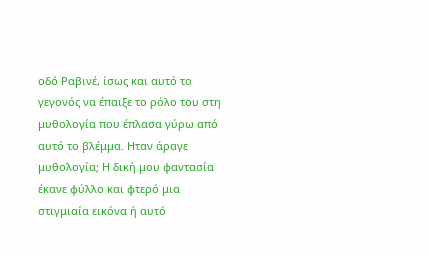οδό Ραβινέ, ίσως και αυτό το γεγονός να έπαιξε το ρόλο του στη μυθολογία που έπλασα γύρω από αυτό το βλέμμα. Ηταν άραγε μυθολογία; Η δική μου φαντασία έκανε φύλλο και φτερό μια στιγμιαία εικόνα ή αυτό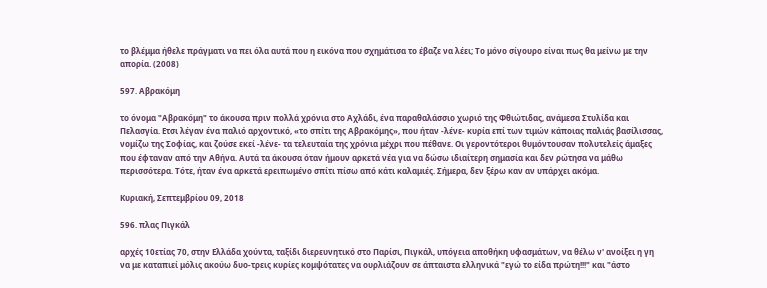το βλέμμα ήθελε πράγματι να πει όλα αυτά που η εικόνα που σχημάτισα το έβαζε να λέει; Το μόνο σίγουρο είναι πως θα μείνω με την απορία. (2008)

597. Αβρακόμη

το όνομα "Αβρακόμη" το άκουσα πριν πολλά χρόνια στο Αχλάδι, ένα παραθαλάσσιο χωριό της Φθιώτιδας, ανάμεσα Στυλίδα και Πελασγία. Ετσι λέγαν ένα παλιό αρχοντικό, «το σπίτι της Αβρακόμης», που ήταν -λένε- κυρία επί των τιμών κάποιας παλιάς βασίλισσας, νομίζω της Σοφίας, και ζούσε εκεί -λένε- τα τελευταία της χρόνια μέχρι που πέθανε. Οι γεροντότεροι θυμόντουσαν πολυτελείς άμαξες που έφταναν από την Αθήνα. Αυτά τα άκουσα όταν ήμουν αρκετά νέα για να δώσω ιδιαίτερη σημασία και δεν ρώτησα να μάθω περισσότερα. Τότε, ήταν ένα αρκετά ερειπωμένο σπίτι πίσω από κάτι καλαμιές. Σήμερα, δεν ξέρω καν αν υπάρχει ακόμα.

Κυριακή, Σεπτεμβρίου 09, 2018

596. πλας Πιγκάλ

αρχές 10ετίας 70, στην Ελλάδα χούντα, ταξίδι διερευνητικό στο Παρίσι, Πιγκάλ, υπόγεια αποθήκη υφασμάτων, να θέλω ν' ανοίξει η γη να με καταπιεί μόλις ακούω δυο-τρεις κυρίες κομψότατες να ουρλιάζουν σε άπταιστα ελληνικά "εγώ το είδα πρώτη!!!" και "άστο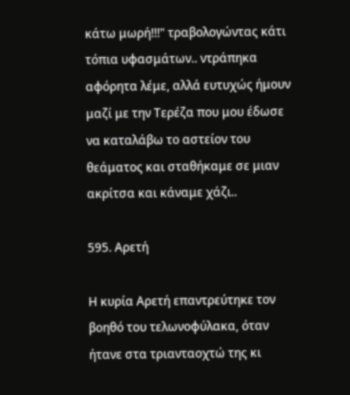κάτω μωρή!!!" τραβολογώντας κάτι τόπια υφασμάτων.. ντράπηκα αφόρητα λέμε, αλλά ευτυχώς ήμουν μαζί με την Τερέζα που μου έδωσε να καταλάβω το αστείον του θεάματος και σταθήκαμε σε μιαν ακρίτσα και κάναμε χάζι..

595. Αρετή

Η κυρία Αρετή επαντρεύτηκε τον βοηθό του τελωνοφύλακα, όταν ήτανε στα τριανταοχτώ της κι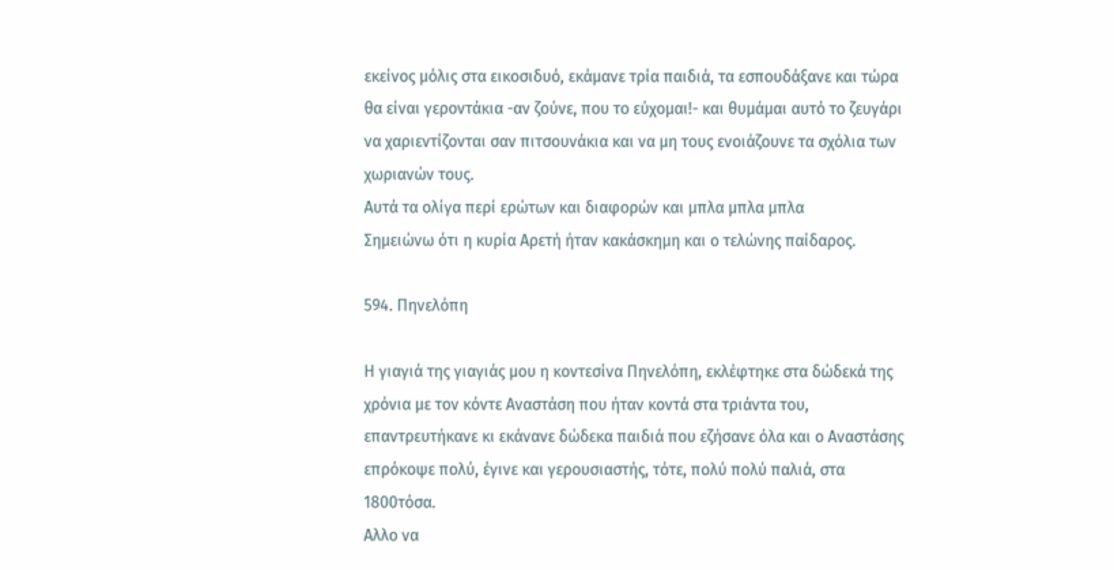εκείνος μόλις στα εικοσιδυό, εκάμανε τρία παιδιά, τα εσπουδάξανε και τώρα θα είναι γεροντάκια -αν ζούνε, που το εύχομαι!- και θυμάμαι αυτό το ζευγάρι να χαριεντίζονται σαν πιτσουνάκια και να μη τους ενοιάζουνε τα σχόλια των χωριανών τους.
Αυτά τα ολίγα περί ερώτων και διαφορών και μπλα μπλα μπλα
Σημειώνω ότι η κυρία Αρετή ήταν κακάσκημη και ο τελώνης παίδαρος.

594. Πηνελόπη

Η γιαγιά της γιαγιάς μου η κοντεσίνα Πηνελόπη, εκλέφτηκε στα δώδεκά της χρόνια με τον κόντε Αναστάση που ήταν κοντά στα τριάντα του, επαντρευτήκανε κι εκάνανε δώδεκα παιδιά που εζήσανε όλα και ο Αναστάσης επρόκοψε πολύ, έγινε και γερουσιαστής, τότε, πολύ πολύ παλιά, στα 1800τόσα.
Αλλο να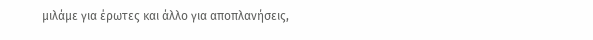μιλάμε για έρωτες και άλλο για αποπλανήσεις,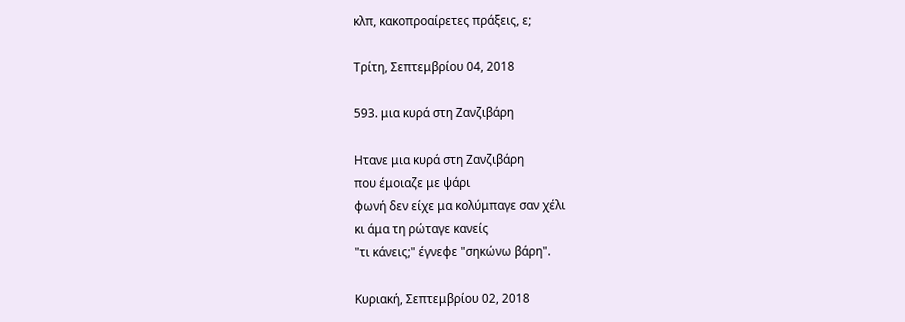κλπ, κακοπροαίρετες πράξεις, ε;

Τρίτη, Σεπτεμβρίου 04, 2018

593. μια κυρά στη Ζανζιβάρη

Ητανε μια κυρά στη Ζανζιβάρη
που έμοιαζε με ψάρι
φωνή δεν είχε μα κολύμπαγε σαν χέλι
κι άμα τη ρώταγε κανείς
"τι κάνεις;" έγνεφε "σηκώνω βάρη".

Κυριακή, Σεπτεμβρίου 02, 2018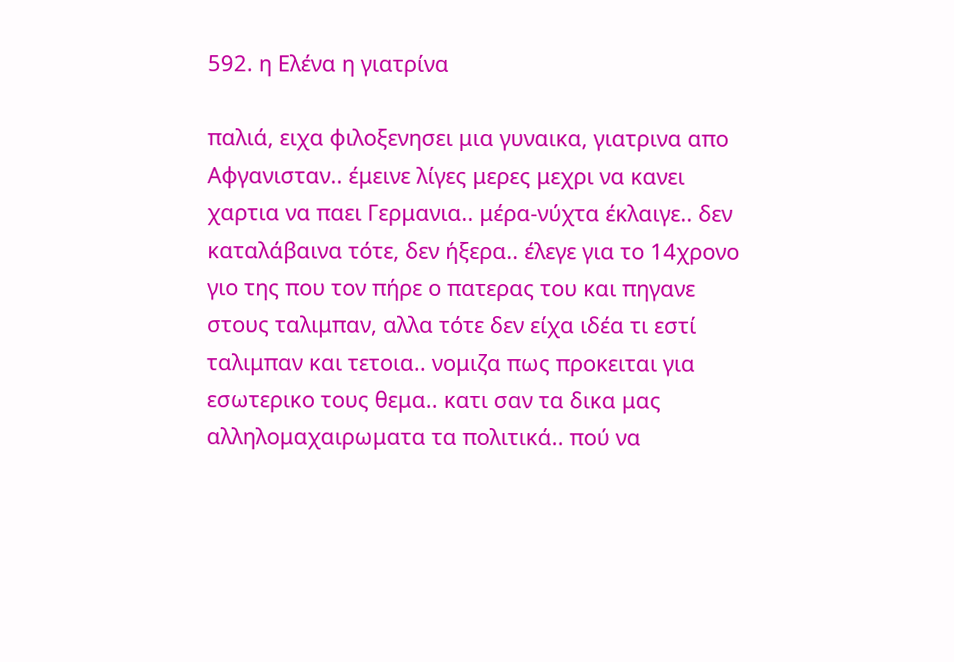592. η Ελένα η γιατρίνα

παλιά, ειχα φιλοξενησει μια γυναικα, γιατρινα απο Αφγανισταν.. έμεινε λίγες μερες μεχρι να κανει χαρτια να παει Γερμανια.. μέρα-νύχτα έκλαιγε.. δεν καταλάβαινα τότε, δεν ήξερα.. έλεγε για το 14χρονο γιο της που τον πήρε ο πατερας του και πηγανε στους ταλιμπαν, αλλα τότε δεν είχα ιδέα τι εστί ταλιμπαν και τετοια.. νομιζα πως προκειται για εσωτερικο τους θεμα.. κατι σαν τα δικα μας αλληλομαχαιρωματα τα πολιτικά.. πού να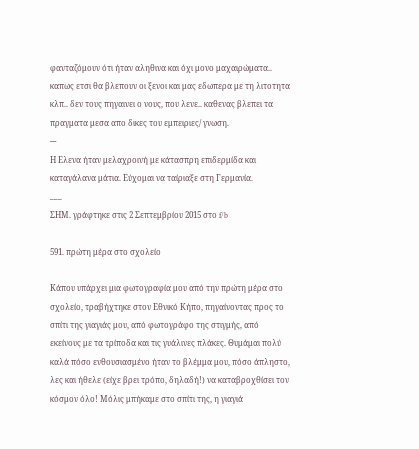φανταζόμουν ότι ήταν αληθινα και όχι μονο μαχαιρώματα.. καπως ετσι θα βλεπουν οι ξενοι και μας εδωπερα με τη λιτοτητα κλπ.. δεν τους πηγαινει ο νους, που λενε.. καθενας βλεπει τα πραγματα μεσα απο δικες του εμπειριες/ γνωση.
---
Η Ελενα ήταν μελαχροινή με κάτασπρη επιδερμίδα και καταγάλανα μάτια. Εύχομαι να ταίριαξε στη Γερμανία.
___
ΣΗΜ. γράφτηκε στις 2 Σεπτεμβρίου 2015 στο f/b

591. πρώτη μέρα στο σχολείο

Κάπου υπάρχει μια φωτογραφία μου από την πρώτη μέρα στο σχολείο, τραβήχτηκε στον Εθνικό Κήπο, πηγαίνοντας προς το σπίτι της γιαγιάς μου, από φωτογράφο της στιγμής, από εκείνους με τα τρίποδα και τις γυάλινες πλάκες. Θυμάμαι πολύ καλά πόσο ενθουσιασμένο ήταν το βλέμμα μου, πόσο άπληστο, λες και ήθελε (είχε βρει τρόπο, δηλαδή!) να καταβροχθίσει τον κόσμον όλο! Μόλις μπήκαμε στο σπίτι της, η γιαγιά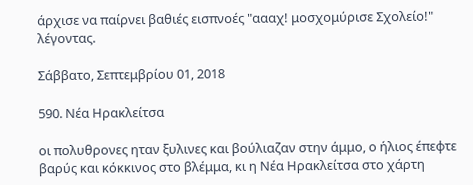άρχισε να παίρνει βαθιές εισπνοές "αααχ! μοσχομύρισε Σχολείο!" λέγοντας.

Σάββατο, Σεπτεμβρίου 01, 2018

590. Νέα Ηρακλείτσα

οι πολυθρονες ηταν ξυλινες και βούλιαζαν στην άμμο, ο ήλιος έπεφτε βαρύς και κόκκινος στο βλέμμα, κι η Νέα Ηρακλείτσα στο χάρτη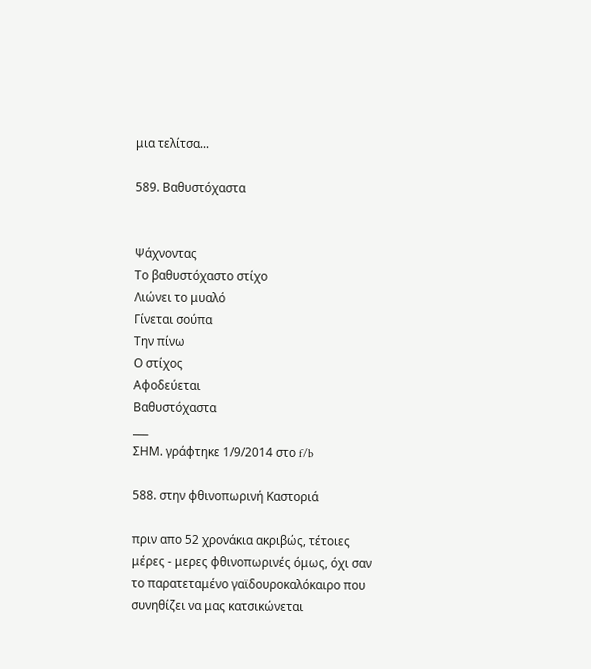μια τελίτσα...

589. Βαθυστόχαστα


Ψάχνοντας
Το βαθυστόχαστο στίχο
Λιώνει το μυαλό
Γίνεται σούπα
Την πίνω
Ο στίχος
Αφοδεύεται
Βαθυστόχαστα
___
ΣΗΜ. γράφτηκε 1/9/2014 στο f/b

588. στην φθινοπωρινή Καστοριά

πριν απο 52 χρονάκια ακριβώς, τέτοιες μέρες - μερες φθινοπωρινές όμως, όχι σαν το παρατεταμένο γαϊδουροκαλόκαιρο που συνηθίζει να μας κατσικώνεται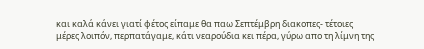και καλά κάνει γιατί φέτος είπαμε θα παω Σεπτέμβρη διακοπες- τέτοιες μέρες λοιπόν, περπατάγαμε, κάτι νεαρούδια κει πέρα, γύρω απο τη λίμνη της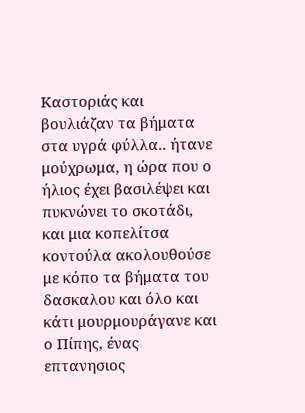Καστοριάς και βουλιάζαν τα βήματα στα υγρά φύλλα.. ήτανε μούχρωμα, η ώρα που ο ήλιος έχει βασιλέψει και πυκνώνει το σκοτάδι, και μια κοπελίτσα κοντούλα ακολουθούσε με κόπο τα βήματα του δασκαλου και όλο και κάτι μουρμουράγανε και ο Πίπης, ένας επτανησιος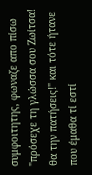συμφοιτητης, φωναζε απο πίσω "πρόσεχε τη γλώσσα σου Ζωίτσα! θα την πατήσεις!" και τότε ήτανε που έμαθα τί εστί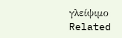γλείψιμο
Related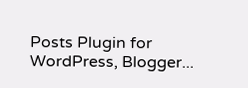Posts Plugin for WordPress, Blogger...